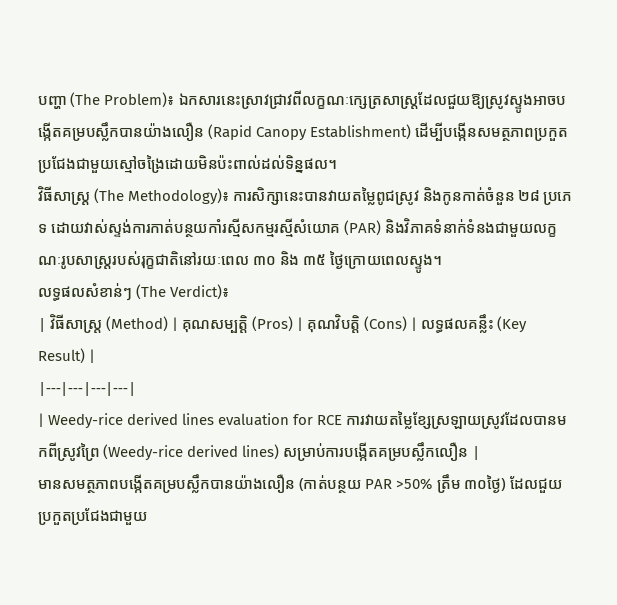បញ្ហា (The Problem)៖ ឯកសារនេះស្រាវជ្រាវពីលក្ខណៈក្សេត្រសាស្ត្រដែលជួយឱ្យស្រូវស្ទូងអាចបង្កើតគម្របស្លឹកបានយ៉ាងលឿន (Rapid Canopy Establishment) ដើម្បីបង្កើនសមត្ថភាពប្រកួតប្រជែងជាមួយស្មៅចង្រៃដោយមិនប៉ះពាល់ដល់ទិន្នផល។
វិធីសាស្ត្រ (The Methodology)៖ ការសិក្សានេះបានវាយតម្លៃពូជស្រូវ និងកូនកាត់ចំនួន ២៨ ប្រភេទ ដោយវាស់ស្ទង់ការកាត់បន្ថយកាំរស្មីសកម្មរស្មីសំយោគ (PAR) និងវិភាគទំនាក់ទំនងជាមួយលក្ខណៈរូបសាស្ត្ររបស់រុក្ខជាតិនៅរយៈពេល ៣០ និង ៣៥ ថ្ងៃក្រោយពេលស្ទូង។
លទ្ធផលសំខាន់ៗ (The Verdict)៖
| វិធីសាស្ត្រ (Method) | គុណសម្បត្តិ (Pros) | គុណវិបត្តិ (Cons) | លទ្ធផលគន្លឹះ (Key Result) |
|---|---|---|---|
| Weedy-rice derived lines evaluation for RCE ការវាយតម្លៃខ្សែស្រឡាយស្រូវដែលបានមកពីស្រូវព្រៃ (Weedy-rice derived lines) សម្រាប់ការបង្កើតគម្របស្លឹកលឿន |
មានសមត្ថភាពបង្កើតគម្របស្លឹកបានយ៉ាងលឿន (កាត់បន្ថយ PAR >50% ត្រឹម ៣០ថ្ងៃ) ដែលជួយប្រកួតប្រជែងជាមួយ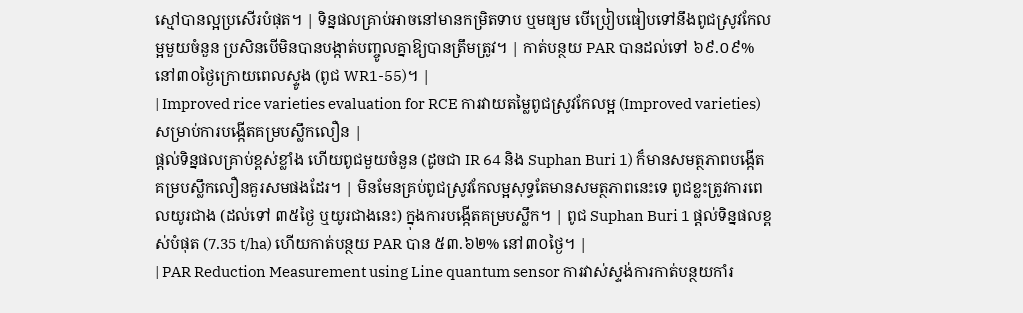ស្មៅបានល្អប្រសើរបំផុត។ | ទិន្នផលគ្រាប់អាចនៅមានកម្រិតទាប ឬមធ្យម បើប្រៀបធៀបទៅនឹងពូជស្រូវកែលម្អមួយចំនួន ប្រសិនបើមិនបានបង្កាត់បញ្ចូលគ្នាឱ្យបានត្រឹមត្រូវ។ | កាត់បន្ថយ PAR បានដល់ទៅ ៦៩.០៩% នៅ៣០ថ្ងៃក្រោយពេលស្ទូង (ពូជ WR1-55)។ |
| Improved rice varieties evaluation for RCE ការវាយតម្លៃពូជស្រូវកែលម្អ (Improved varieties) សម្រាប់ការបង្កើតគម្របស្លឹកលឿន |
ផ្តល់ទិន្នផលគ្រាប់ខ្ពស់ខ្លាំង ហើយពូជមួយចំនួន (ដូចជា IR 64 និង Suphan Buri 1) ក៏មានសមត្ថភាពបង្កើតគម្របស្លឹកលឿនគួរសមផងដែរ។ | មិនមែនគ្រប់ពូជស្រូវកែលម្អសុទ្ធតែមានសមត្ថភាពនេះទេ ពូជខ្លះត្រូវការពេលយូរជាង (ដល់ទៅ ៣៥ថ្ងៃ ឬយូរជាងនេះ) ក្នុងការបង្កើតគម្របស្លឹក។ | ពូជ Suphan Buri 1 ផ្តល់ទិន្នផលខ្ពស់បំផុត (7.35 t/ha) ហើយកាត់បន្ថយ PAR បាន ៥៣.៦២% នៅ៣០ថ្ងៃ។ |
| PAR Reduction Measurement using Line quantum sensor ការវាស់ស្ទង់ការកាត់បន្ថយកាំរ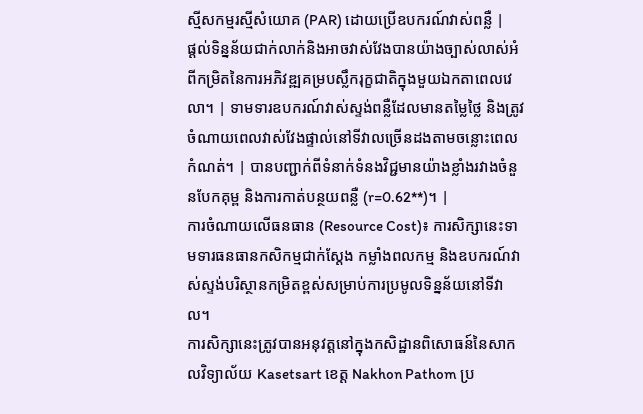ស្មីសកម្មរស្មីសំយោគ (PAR) ដោយប្រើឧបករណ៍វាស់ពន្លឺ |
ផ្តល់ទិន្នន័យជាក់លាក់និងអាចវាស់វែងបានយ៉ាងច្បាស់លាស់អំពីកម្រិតនៃការអភិវឌ្ឍគម្របស្លឹករុក្ខជាតិក្នុងមួយឯកតាពេលវេលា។ | ទាមទារឧបករណ៍វាស់ស្ទង់ពន្លឺដែលមានតម្លៃថ្លៃ និងត្រូវចំណាយពេលវាស់វែងផ្ទាល់នៅទីវាលច្រើនដងតាមចន្លោះពេលកំណត់។ | បានបញ្ជាក់ពីទំនាក់ទំនងវិជ្ជមានយ៉ាងខ្លាំងរវាងចំនួនបែកគុម្ព និងការកាត់បន្ថយពន្លឺ (r=0.62**)។ |
ការចំណាយលើធនធាន (Resource Cost)៖ ការសិក្សានេះទាមទារធនធានកសិកម្មជាក់ស្តែង កម្លាំងពលកម្ម និងឧបករណ៍វាស់ស្ទង់បរិស្ថានកម្រិតខ្ពស់សម្រាប់ការប្រមូលទិន្នន័យនៅទីវាល។
ការសិក្សានេះត្រូវបានអនុវត្តនៅក្នុងកសិដ្ឋានពិសោធន៍នៃសាកលវិទ្យាល័យ Kasetsart ខេត្ត Nakhon Pathom ប្រ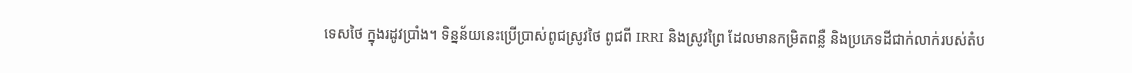ទេសថៃ ក្នុងរដូវប្រាំង។ ទិន្នន័យនេះប្រើប្រាស់ពូជស្រូវថៃ ពូជពី IRRI និងស្រូវព្រៃ ដែលមានកម្រិតពន្លឺ និងប្រភេទដីជាក់លាក់របស់តំប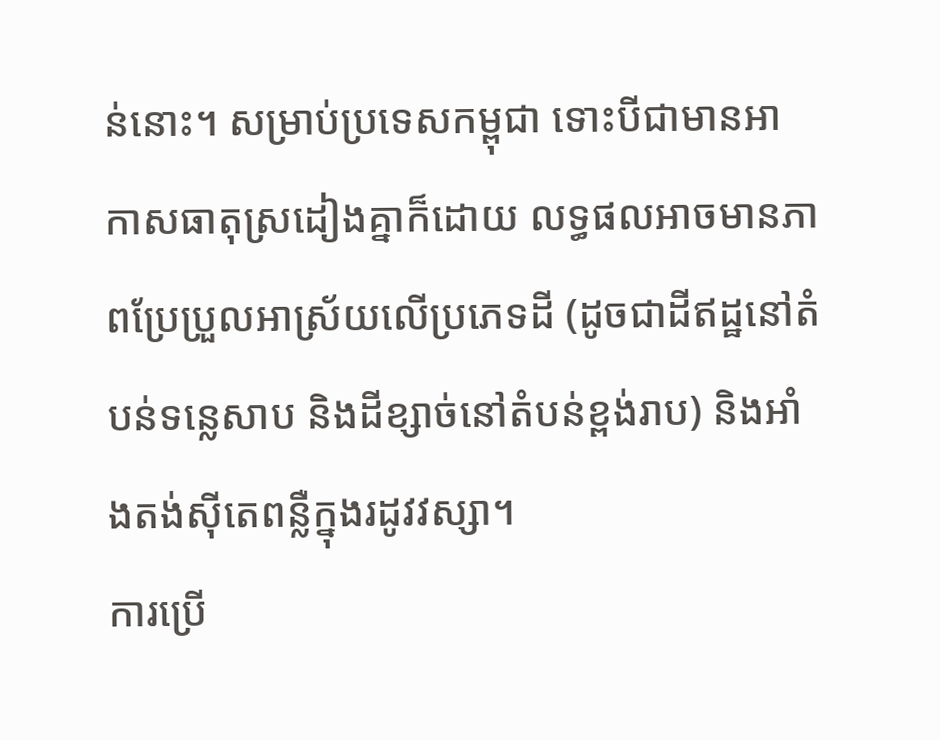ន់នោះ។ សម្រាប់ប្រទេសកម្ពុជា ទោះបីជាមានអាកាសធាតុស្រដៀងគ្នាក៏ដោយ លទ្ធផលអាចមានភាពប្រែប្រួលអាស្រ័យលើប្រភេទដី (ដូចជាដីឥដ្ឋនៅតំបន់ទន្លេសាប និងដីខ្សាច់នៅតំបន់ខ្ពង់រាប) និងអាំងតង់ស៊ីតេពន្លឺក្នុងរដូវវស្សា។
ការប្រើ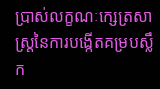ប្រាស់លក្ខណៈក្សេត្រសាស្ត្រនៃការបង្កើតគម្របស្លឹក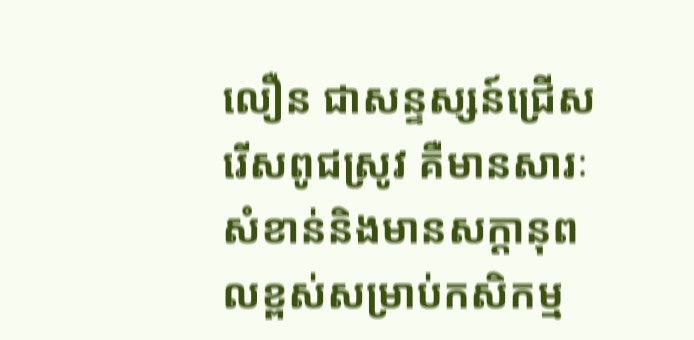លឿន ជាសន្ទស្សន៍ជ្រើសរើសពូជស្រូវ គឺមានសារៈសំខាន់និងមានសក្តានុពលខ្ពស់សម្រាប់កសិកម្ម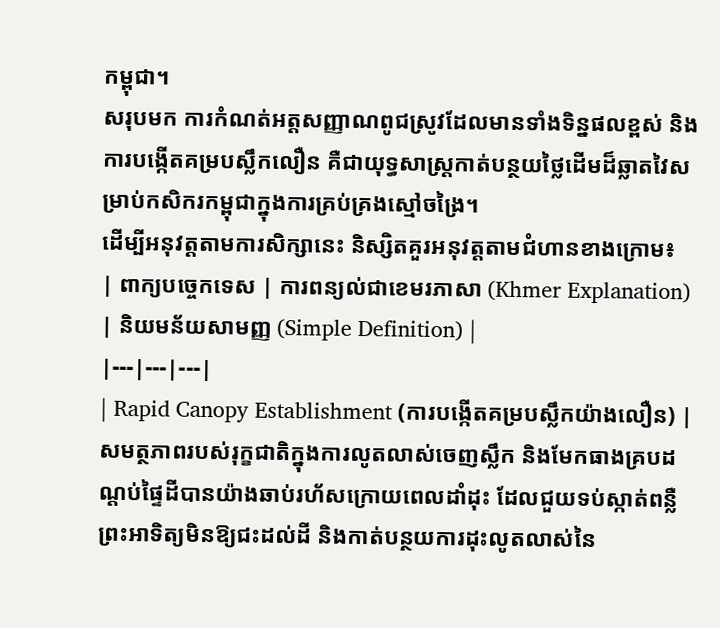កម្ពុជា។
សរុបមក ការកំណត់អត្តសញ្ញាណពូជស្រូវដែលមានទាំងទិន្នផលខ្ពស់ និងការបង្កើតគម្របស្លឹកលឿន គឺជាយុទ្ធសាស្ត្រកាត់បន្ថយថ្លៃដើមដ៏ឆ្លាតវៃសម្រាប់កសិករកម្ពុជាក្នុងការគ្រប់គ្រងស្មៅចង្រៃ។
ដើម្បីអនុវត្តតាមការសិក្សានេះ និស្សិតគួរអនុវត្តតាមជំហានខាងក្រោម៖
| ពាក្យបច្ចេកទេស | ការពន្យល់ជាខេមរភាសា (Khmer Explanation) | និយមន័យសាមញ្ញ (Simple Definition) |
|---|---|---|
| Rapid Canopy Establishment (ការបង្កើតគម្របស្លឹកយ៉ាងលឿន) | សមត្ថភាពរបស់រុក្ខជាតិក្នុងការលូតលាស់ចេញស្លឹក និងមែកធាងគ្របដណ្តប់ផ្ទៃដីបានយ៉ាងឆាប់រហ័សក្រោយពេលដាំដុះ ដែលជួយទប់ស្កាត់ពន្លឺព្រះអាទិត្យមិនឱ្យជះដល់ដី និងកាត់បន្ថយការដុះលូតលាស់នៃ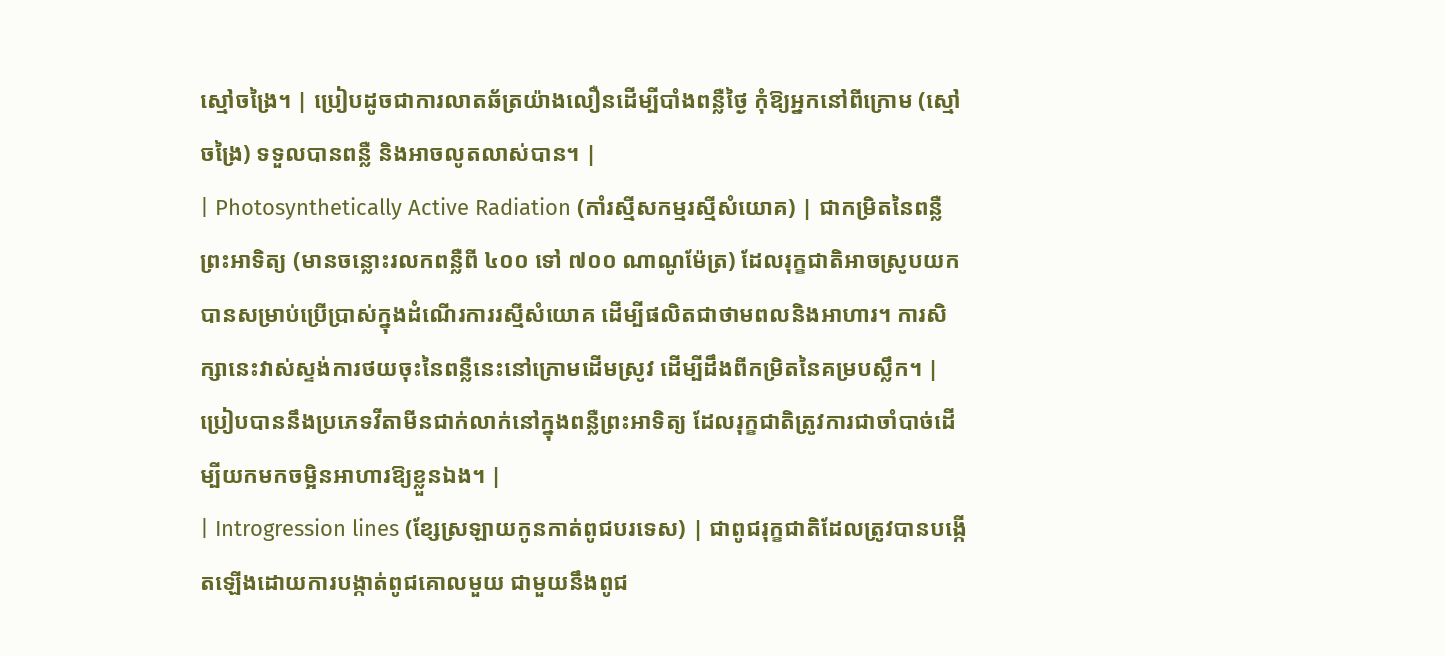ស្មៅចង្រៃ។ | ប្រៀបដូចជាការលាតឆ័ត្រយ៉ាងលឿនដើម្បីបាំងពន្លឺថ្ងៃ កុំឱ្យអ្នកនៅពីក្រោម (ស្មៅចង្រៃ) ទទួលបានពន្លឺ និងអាចលូតលាស់បាន។ |
| Photosynthetically Active Radiation (កាំរស្មីសកម្មរស្មីសំយោគ) | ជាកម្រិតនៃពន្លឺព្រះអាទិត្យ (មានចន្លោះរលកពន្លឺពី ៤០០ ទៅ ៧០០ ណាណូម៉ែត្រ) ដែលរុក្ខជាតិអាចស្រូបយកបានសម្រាប់ប្រើប្រាស់ក្នុងដំណើរការរស្មីសំយោគ ដើម្បីផលិតជាថាមពលនិងអាហារ។ ការសិក្សានេះវាស់ស្ទង់ការថយចុះនៃពន្លឺនេះនៅក្រោមដើមស្រូវ ដើម្បីដឹងពីកម្រិតនៃគម្របស្លឹក។ | ប្រៀបបាននឹងប្រភេទវីតាមីនជាក់លាក់នៅក្នុងពន្លឺព្រះអាទិត្យ ដែលរុក្ខជាតិត្រូវការជាចាំបាច់ដើម្បីយកមកចម្អិនអាហារឱ្យខ្លួនឯង។ |
| Introgression lines (ខ្សែស្រឡាយកូនកាត់ពូជបរទេស) | ជាពូជរុក្ខជាតិដែលត្រូវបានបង្កើតឡើងដោយការបង្កាត់ពូជគោលមួយ ជាមួយនឹងពូជ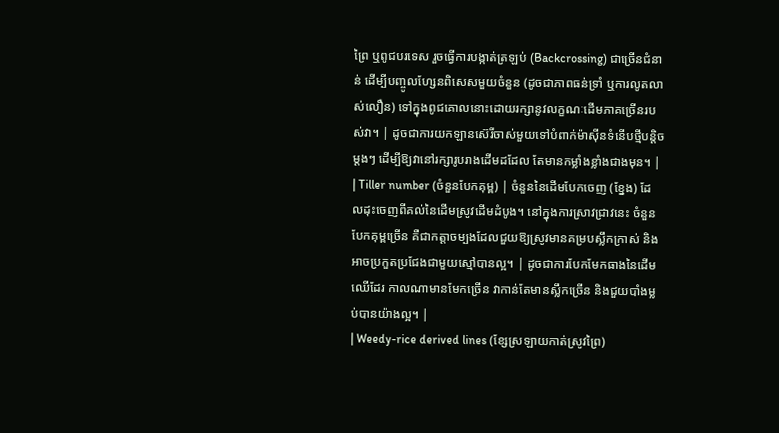ព្រៃ ឬពូជបរទេស រួចធ្វើការបង្កាត់ត្រឡប់ (Backcrossing) ជាច្រើនជំនាន់ ដើម្បីបញ្ចូលហ្សែនពិសេសមួយចំនួន (ដូចជាភាពធន់ទ្រាំ ឬការលូតលាស់លឿន) ទៅក្នុងពូជគោលនោះដោយរក្សានូវលក្ខណៈដើមភាគច្រើនរបស់វា។ | ដូចជាការយកឡានស៊េរីចាស់មួយទៅបំពាក់ម៉ាស៊ីនទំនើបថ្មីបន្តិចម្តងៗ ដើម្បីឱ្យវានៅរក្សារូបរាងដើមដដែល តែមានកម្លាំងខ្លាំងជាងមុន។ |
| Tiller number (ចំនួនបែកគុម្ព) | ចំនួននៃដើមបែកចេញ (ខ្នែង) ដែលដុះចេញពីគល់នៃដើមស្រូវដើមដំបូង។ នៅក្នុងការស្រាវជ្រាវនេះ ចំនួនបែកគុម្ពច្រើន គឺជាកត្តាចម្បងដែលជួយឱ្យស្រូវមានគម្របស្លឹកក្រាស់ និងអាចប្រកួតប្រជែងជាមួយស្មៅបានល្អ។ | ដូចជាការបែកមែកធាងនៃដើមឈើដែរ កាលណាមានមែកច្រើន វាកាន់តែមានស្លឹកច្រើន និងជួយបាំងម្លប់បានយ៉ាងល្អ។ |
| Weedy-rice derived lines (ខ្សែស្រឡាយកាត់ស្រូវព្រៃ)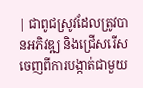| ជាពូជស្រូវដែលត្រូវបានអភិវឌ្ឍ និងជ្រើសរើសចេញពីការបង្កាត់ជាមួយ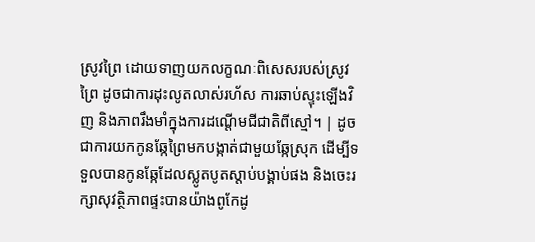ស្រូវព្រៃ ដោយទាញយកលក្ខណៈពិសេសរបស់ស្រូវព្រៃ ដូចជាការដុះលូតលាស់រហ័ស ការឆាប់ស្ទុះឡើងវិញ និងភាពរឹងមាំក្នុងការដណ្តើមជីជាតិពីស្មៅ។ | ដូចជាការយកកូនឆ្កែព្រៃមកបង្កាត់ជាមួយឆ្កែស្រុក ដើម្បីទទួលបានកូនឆ្កែដែលស្លូតបូតស្តាប់បង្គាប់ផង និងចេះរក្សាសុវត្ថិភាពផ្ទះបានយ៉ាងពូកែដូ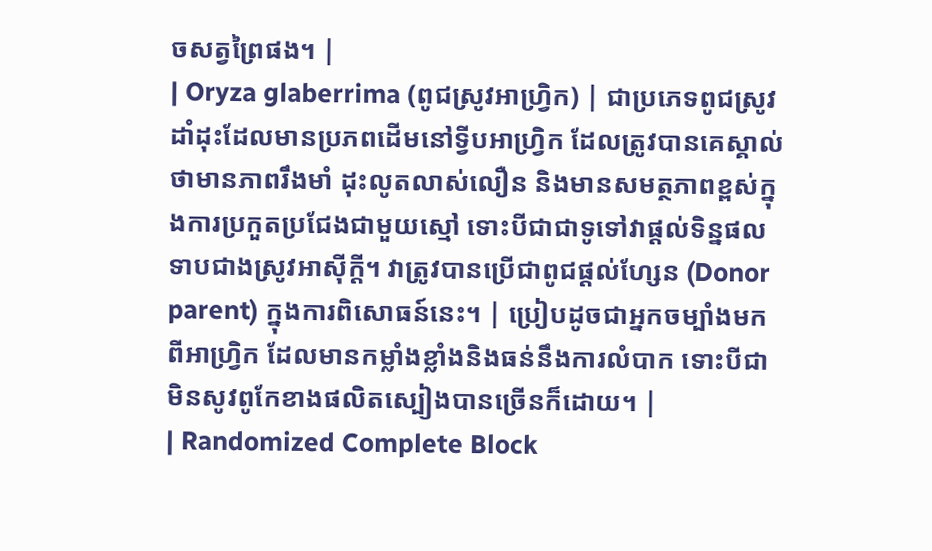ចសត្វព្រៃផង។ |
| Oryza glaberrima (ពូជស្រូវអាហ្វ្រិក) | ជាប្រភេទពូជស្រូវដាំដុះដែលមានប្រភពដើមនៅទ្វីបអាហ្វ្រិក ដែលត្រូវបានគេស្គាល់ថាមានភាពរឹងមាំ ដុះលូតលាស់លឿន និងមានសមត្ថភាពខ្ពស់ក្នុងការប្រកួតប្រជែងជាមួយស្មៅ ទោះបីជាជាទូទៅវាផ្តល់ទិន្នផលទាបជាងស្រូវអាស៊ីក្ដី។ វាត្រូវបានប្រើជាពូជផ្តល់ហ្សែន (Donor parent) ក្នុងការពិសោធន៍នេះ។ | ប្រៀបដូចជាអ្នកចម្បាំងមកពីអាហ្វ្រិក ដែលមានកម្លាំងខ្លាំងនិងធន់នឹងការលំបាក ទោះបីជាមិនសូវពូកែខាងផលិតស្បៀងបានច្រើនក៏ដោយ។ |
| Randomized Complete Block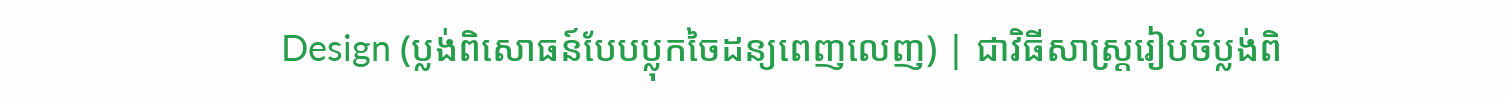Design (ប្លង់ពិសោធន៍បែបប្លុកចៃដន្យពេញលេញ) | ជាវិធីសាស្ត្ររៀបចំប្លង់ពិ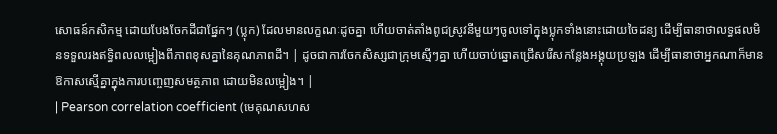សោធន៍កសិកម្ម ដោយបែងចែកដីជាផ្នែកៗ (ប្លុក) ដែលមានលក្ខណៈដូចគ្នា ហើយចាត់តាំងពូជស្រូវនីមួយៗចូលទៅក្នុងប្លុកទាំងនោះដោយចៃដន្យ ដើម្បីធានាថាលទ្ធផលមិនទទួលរងឥទ្ធិពលលម្អៀងពីភាពខុសគ្នានៃគុណភាពដី។ | ដូចជាការចែកសិស្សជាក្រុមស្មើៗគ្នា ហើយចាប់ឆ្នោតជ្រើសរើសកន្លែងអង្គុយប្រឡង ដើម្បីធានាថាអ្នកណាក៏មានឱកាសស្មើគ្នាក្នុងការបញ្ចេញសមត្ថភាព ដោយមិនលម្អៀង។ |
| Pearson correlation coefficient (មេគុណសហស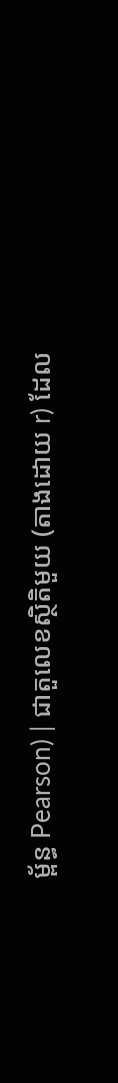ម្ព័ន្ធ Pearson) | ជាតួលេខស្ថិតិមួយ (តាងដោយ r) ដែល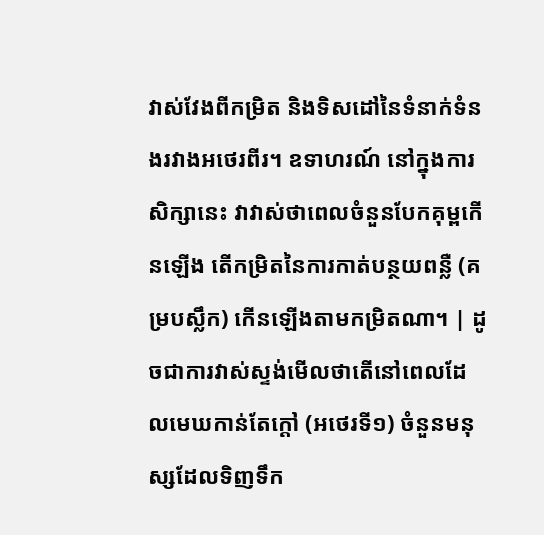វាស់វែងពីកម្រិត និងទិសដៅនៃទំនាក់ទំនងរវាងអថេរពីរ។ ឧទាហរណ៍ នៅក្នុងការសិក្សានេះ វាវាស់ថាពេលចំនួនបែកគុម្ពកើនឡើង តើកម្រិតនៃការកាត់បន្ថយពន្លឺ (គម្របស្លឹក) កើនឡើងតាមកម្រិតណា។ | ដូចជាការវាស់ស្ទង់មើលថាតើនៅពេលដែលមេឃកាន់តែក្តៅ (អថេរទី១) ចំនួនមនុស្សដែលទិញទឹក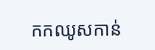កកឈូសកាន់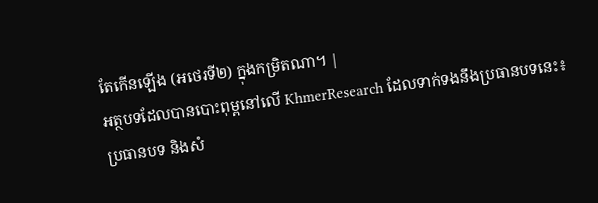តែកើនឡើង (អថេរទី២) ក្នុងកម្រិតណា។ |
អត្ថបទដែលបានបោះពុម្ពនៅលើ KhmerResearch ដែលទាក់ទងនឹងប្រធានបទនេះ៖
ប្រធានបទ និងសំ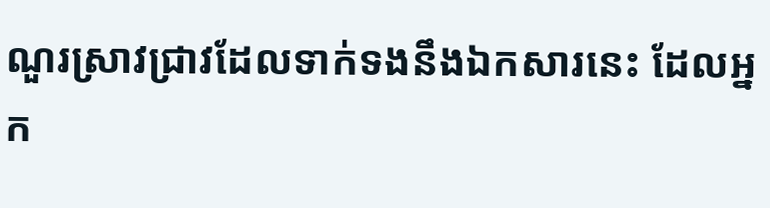ណួរស្រាវជ្រាវដែលទាក់ទងនឹងឯកសារនេះ ដែលអ្នក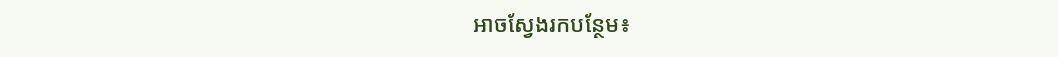អាចស្វែងរកបន្ថែម៖